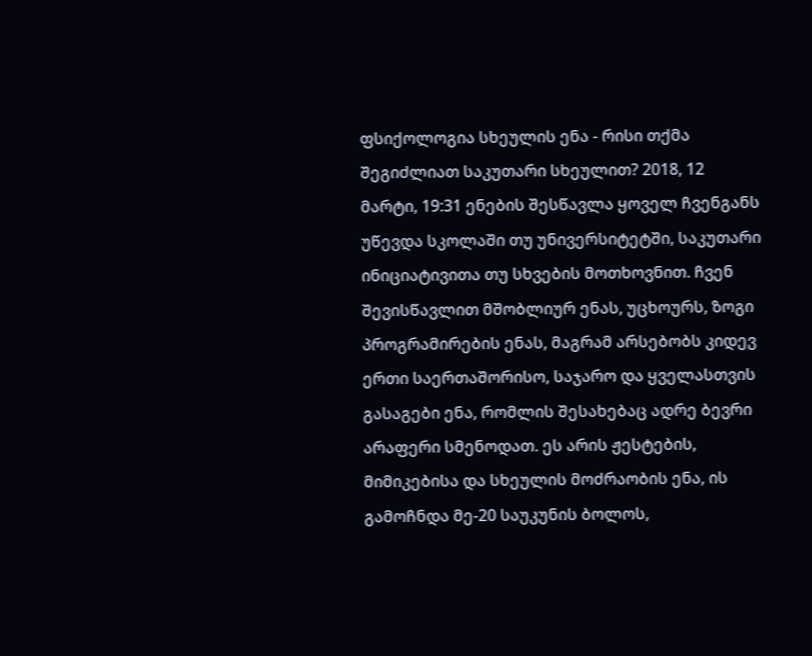ფსიქოლოგია სხეულის ენა - რისი თქმა შეგიძლიათ საკუთარი სხეულით? 2018, 12 მარტი, 19:31 ენების შესწავლა ყოველ ჩვენგანს უწევდა სკოლაში თუ უნივერსიტეტში, საკუთარი ინიციატივითა თუ სხვების მოთხოვნით. ჩვენ შევისწავლით მშობლიურ ენას, უცხოურს, ზოგი პროგრამირების ენას, მაგრამ არსებობს კიდევ ერთი საერთაშორისო, საჯარო და ყველასთვის გასაგები ენა, რომლის შესახებაც ადრე ბევრი არაფერი სმენოდათ. ეს არის ჟესტების, მიმიკებისა და სხეულის მოძრაობის ენა, ის გამოჩნდა მე-20 საუკუნის ბოლოს,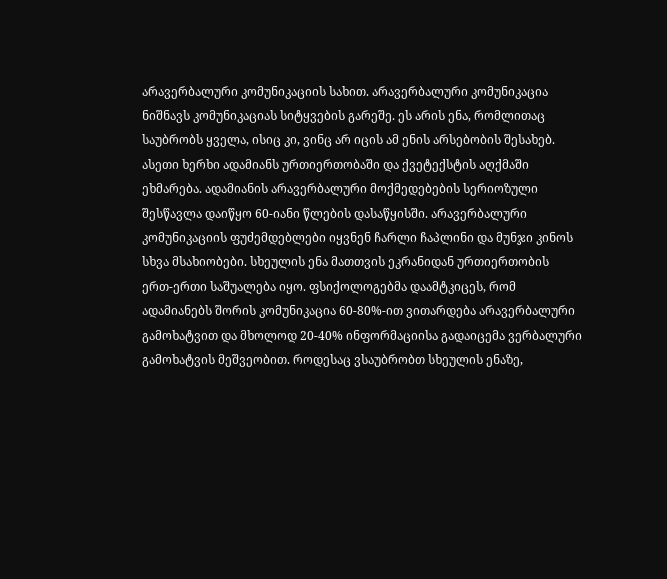არავერბალური კომუნიკაციის სახით. არავერბალური კომუნიკაცია ნიშნავს კომუნიკაციას სიტყვების გარეშე. ეს არის ენა, რომლითაც საუბრობს ყველა, ისიც კი, ვინც არ იცის ამ ენის არსებობის შესახებ. ასეთი ხერხი ადამიანს ურთიერთობაში და ქვეტექსტის აღქმაში ეხმარება. ადამიანის არავერბალური მოქმედებების სერიოზული შესწავლა დაიწყო 60-იანი წლების დასაწყისში. არავერბალური კომუნიკაციის ფუძემდებლები იყვნენ ჩარლი ჩაპლინი და მუნჯი კინოს სხვა მსახიობები. სხეულის ენა მათთვის ეკრანიდან ურთიერთობის ერთ-ერთი საშუალება იყო. ფსიქოლოგებმა დაამტკიცეს, რომ ადამიანებს შორის კომუნიკაცია 60-80%-ით ვითარდება არავერბალური გამოხატვით და მხოლოდ 20-40% ინფორმაციისა გადაიცემა ვერბალური გამოხატვის მეშვეობით. როდესაც ვსაუბრობთ სხეულის ენაზე,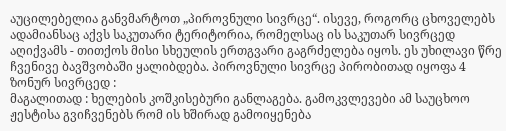აუცილებელია განვმარტოთ „პიროვნული სივრცე“. ისევე, როგორც ცხოველებს ადამიანსაც აქვს საკუთარი ტერიტორია, რომელსაც ის საკუთარ სივრცედ აღიქვამს - თითქოს მისი სხეულის ერთგვარი გაგრძელება იყოს. ეს უხილავი წრე ჩვენივე ბავშვობაში ყალიბდება. პიროვნული სივრცე პირობითად იყოფა 4 ზონურ სივრცედ :
მაგალითად : ხელების კოშკისებური განლაგება. გამოკვლევები ამ საუცხოო ჟესტისა გვიჩვენებს რომ ის ხშირად გამოიყენება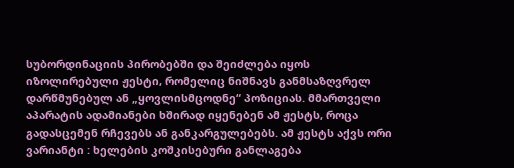სუბორდინაციის პირობებში და შეიძლება იყოს იზოლირებული ჟესტი, რომელიც ნიშნავს განმსაზღვრელ დარწმუნებულ ან „ყოვლისმცოდნე“ პოზიციას. მმართველი აპარატის ადამიანები ხშირად იყენებენ ამ ჟესტს, როცა გადასცემენ რჩევებს ან განკარგულებებს. ამ ჟესტს აქვს ორი ვარიანტი : ხელების კოშკისებური განლაგება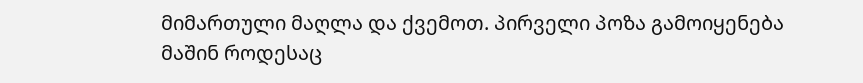მიმართული მაღლა და ქვემოთ. პირველი პოზა გამოიყენება მაშინ როდესაც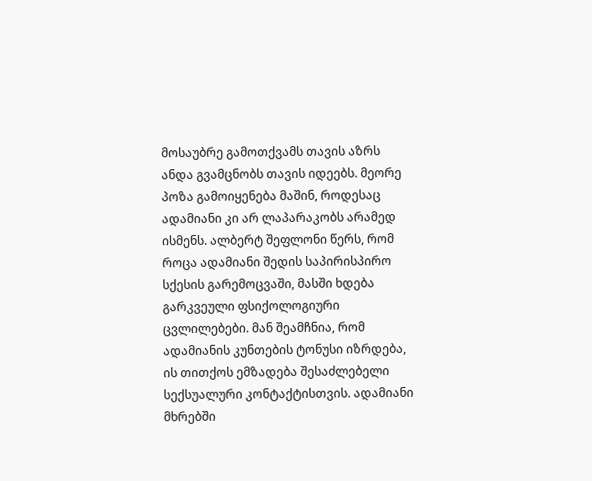მოსაუბრე გამოთქვამს თავის აზრს ანდა გვამცნობს თავის იდეებს. მეორე პოზა გამოიყენება მაშინ, როდესაც ადამიანი კი არ ლაპარაკობს არამედ ისმენს. ალბერტ შეფლონი წერს, რომ როცა ადამიანი შედის საპირისპირო სქესის გარემოცვაში, მასში ხდება გარკვეული ფსიქოლოგიური ცვლილებები. მან შეამჩნია, რომ ადამიანის კუნთების ტონუსი იზრდება, ის თითქოს ემზადება შესაძლებელი სექსუალური კონტაქტისთვის. ადამიანი მხრებში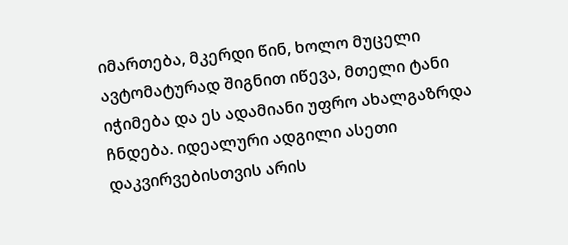იმართება, მკერდი წინ, ხოლო მუცელი ავტომატურად შიგნით იწევა, მთელი ტანი იჭიმება და ეს ადამიანი უფრო ახალგაზრდა ჩნდება. იდეალური ადგილი ასეთი დაკვირვებისთვის არის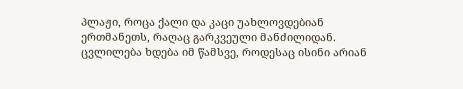პლაჟი, როცა ქალი და კაცი უახლოვდებიან ერთმანეთს, რაღაც გარკვეული მანძილიდან. ცვლილება ხდება იმ წამსვე, როდესაც ისინი არიან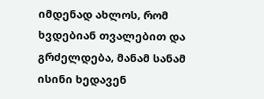იმდენად ახლოს, რომ ხვდებიან თვალებით და გრძელდება, მანამ სანამ ისინი ხედავენ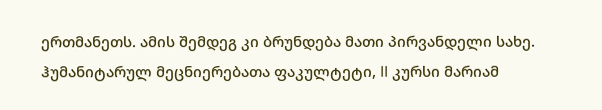ერთმანეთს. ამის შემდეგ კი ბრუნდება მათი პირვანდელი სახე. ჰუმანიტარულ მეცნიერებათა ფაკულტეტი, II კურსი მარიამ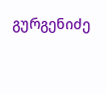გურგენიძე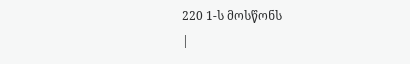220 1-ს მოსწონს
|